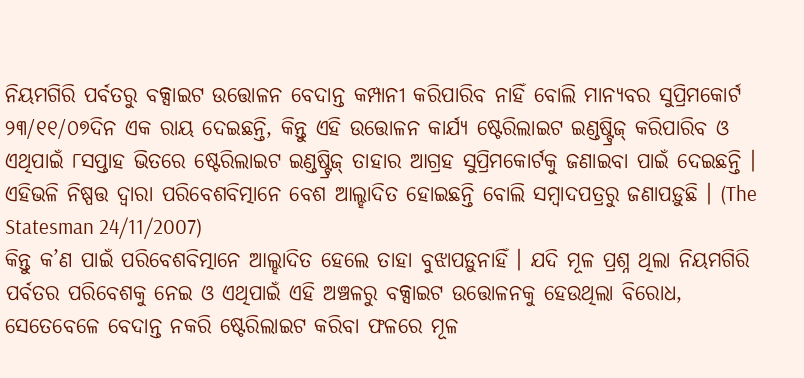ନିୟମଗିରି ପର୍ବତରୁ ବକ୍ସାଇଟ ଉତ୍ତୋଳନ ବେଦାନ୍ତ କମ୍ପାନୀ କରିପାରିବ ନାହିଁ ବୋଲି ମାନ୍ୟବର ସୁପ୍ରିମକୋର୍ଟ ୨୩/୧୧/୦୭ଦିନ ଏକ ରାୟ ଦେଇଛନ୍ତି, କିନ୍ତୁ ଏହି ଉତ୍ତୋଳନ କାର୍ଯ୍ୟ ଷ୍ଟେରିଲାଇଟ ଇଣ୍ଡଷ୍ଟ୍ରିଜ୍ କରିପାରିବ ଓ ଏଥିପାଇଁ ୮ସପ୍ତାହ ଭିତରେ ଷ୍ଟେରିଲାଇଟ ଇଣ୍ଡଷ୍ଟ୍ରିଜ୍ ତାହାର ଆଗ୍ରହ ସୁପ୍ରିମକୋର୍ଟକୁ ଜଣାଇବା ପାଇଁ ଦେଇଛନ୍ତି । ଏହିଭଳି ନିଷ୍ପତ୍ତ ଦ୍ୱାରା ପରିବେଶବିତ୍ମାନେ ବେଶ ଆଲ୍ହାଦିତ ହୋଇଛନ୍ତି ବୋଲି ସମ୍ବାଦପତ୍ରରୁ ଜଣାପଡ଼ୁଛି । (The Statesman 24/11/2007)
କିନ୍ତୁ କ’ଣ ପାଇଁ ପରିବେଶବିତ୍ମାନେ ଆଲ୍ହାଦିତ ହେଲେ ତାହା ବୁଝାପଡ଼ୁନାହିଁ । ଯଦି ମୂଳ ପ୍ରଶ୍ନ ଥିଲା ନିୟମଗିରି ପର୍ବତର ପରିବେଶକୁ ନେଇ ଓ ଏଥିପାଇଁ ଏହି ଅଞ୍ଚଳରୁ ବକ୍ସାଇଟ ଉତ୍ତୋଳନକୁ ହେଉଥିଲା ବିରୋଧ, ସେତେବେଳେ ବେଦାନ୍ତ ନକରି ଷ୍ଟେରିଲାଇଟ କରିବା ଫଳରେ ମୂଳ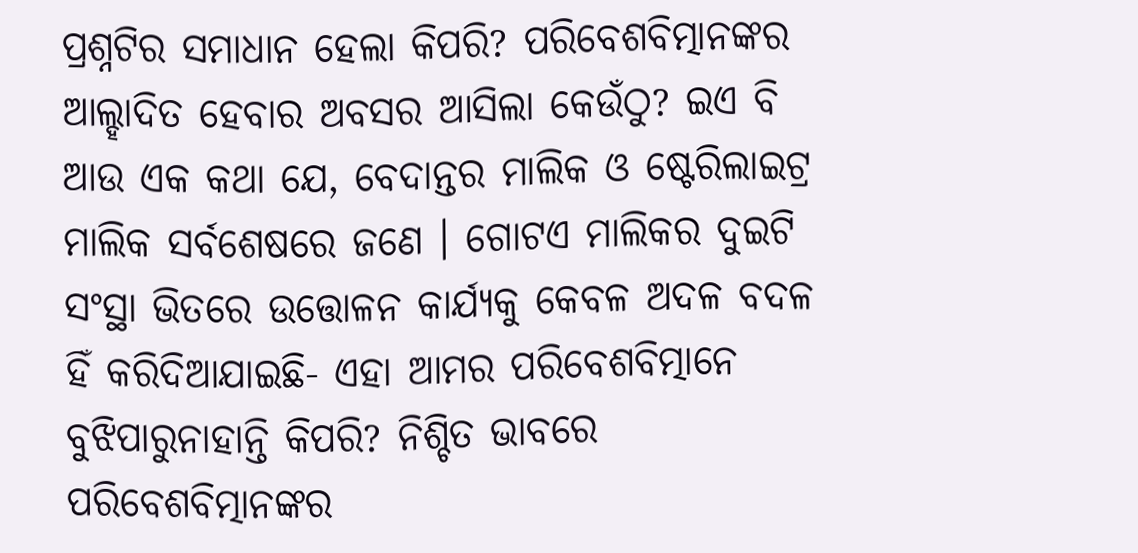ପ୍ରଶ୍ନଟିର ସମାଧାନ ହେଲା କିପରି? ପରିବେଶବିତ୍ମାନଙ୍କର ଆଲ୍ହାଦିତ ହେବାର ଅବସର ଆସିଲା କେଉଁଠୁ? ଇଏ ବି ଆଉ ଏକ କଥା ଯେ, ବେଦାନ୍ତର ମାଲିକ ଓ ଷ୍ଟେରିଲାଇଟ୍ର ମାଲିକ ସର୍ବଶେଷରେ ଜଣେ । ଗୋଟଏ ମାଲିକର ଦୁଇଟି ସଂସ୍ଥା ଭିତରେ ଉତ୍ତୋଳନ କାର୍ଯ୍ୟକୁ କେବଳ ଅଦଳ ବଦଳ ହିଁ କରିଦିଆଯାଇଛି- ଏହା ଆମର ପରିବେଶବିତ୍ମାନେ ବୁଝିପାରୁନାହାନ୍ତି କିପରି? ନିଶ୍ଚିତ ଭାବରେ ପରିବେଶବିତ୍ମାନଙ୍କର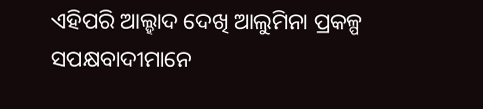ଏହିପରି ଆଲ୍ହାଦ ଦେଖି ଆଲୁମିନା ପ୍ରକଳ୍ପ ସପକ୍ଷବାଦୀମାନେ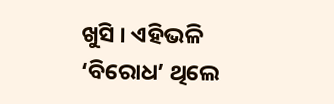ଖୁସି । ଏହିଭଳି ‘ବିରୋଧ’ ଥିଲେ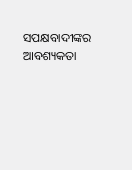ସପକ୍ଷବାଦୀଙ୍କର ଆବଶ୍ୟକତା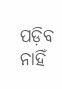ପଡ଼ିବ ନାହିଁ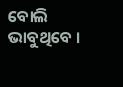ବୋଲି ଭାବୁଥିବେ ।